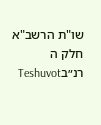שו"ת הרשב"א חלק ה רנ״בTeshuvot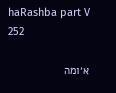haRashba part V 252

א׳ומה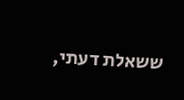ששאלת דעתי,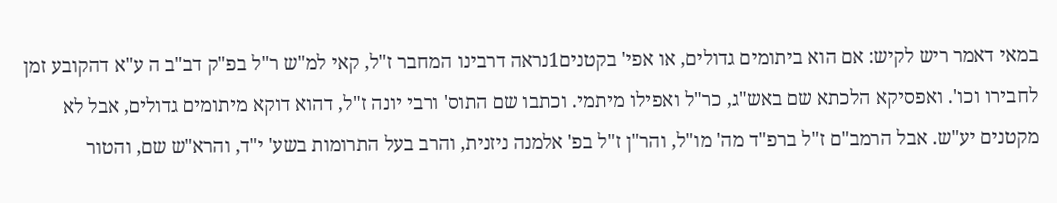במאי דאמר ריש לקיש: אם הוא ביתומים גדולים, או אפי' בקטנים1נראה דרבינו המחבר ז"ל, קאי למ"ש ר"ל בפ"ק דב"ב ה ע"א דהקובע זמן לחבירו וכו'. ואפסיקא הלכתא שם באש"ג, כר"ל ואפילו מיתמי. וכתבו שם התוס' ורבי יונה ז"ל, דהוא דוקא מיתומים גדולים, אבל לא מקטנים יע"ש. אבל הרמב"ם ז"ל ברפ"ד מה' מו"ל, והר"ן ז"ל בפ' אלמנה ניזנית, והרב בעל התרומות בשע' י"ד, והרא"ש שם, והטור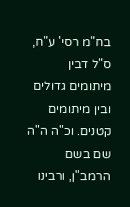בח"מ רסי' ע"ח, ס"ל דבין מיתומים גדולים ובין מיתומים קטנים. וכ"ה ה"ה שם בשם הרמב"ן, ורבינו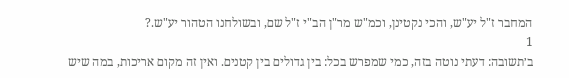המחבר ז"ל יע"ש, והכי נקטינן, וכמ"ש מר"ן הב"י ז"ל שם, ובשולחנו הטהור יע"ש.?
1
ב׳תשובה: דעתי נוטה בזה, כמי שמפרש בכל: בין גדולים בין קטנים. ואין זה מקום אריכות, במה שיש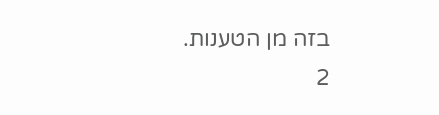בזה מן הטענות.
2